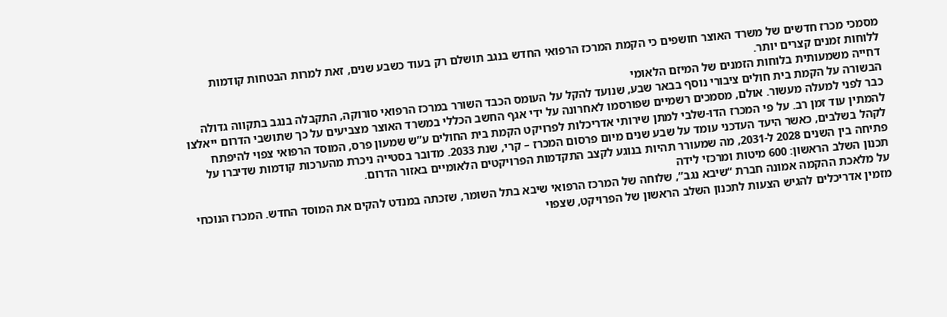מסמכי מכרז חדשים של משרד האוצר חושפים כי הקמת המרכז הרפואי החדש בנגב תושלם רק בעוד כשבע שנים, זאת למרות הבטחות קודמות ללוחות זמנים קצרים יותר.
דחייה משמעותית בלוחות הזמנים של המיזם הלאומי
הבשורה על הקמת בית חולים ציבורי נוסף בבאר שבע, שנועד להקל על העומס הכבד השורר במרכז הרפואי סורוקה, התקבלה בנגב בתקווה גדולה כבר לפני למעלה מעשור. אולם, מסמכים רשמיים שפורסמו לאחרונה על ידי אגף החשב הכללי במשרד האוצר מצביעים על כך שתושבי הדרום ייאלצו להמתין עוד זמן רב. על פי המכרז הדו-שלבי למתן שירותי אדריכלות לפרויקט הקמת בית החולים ע”ש שמעון פרס, המוסד הרפואי צפוי להיפתח לקהל בשלבים, כאשר היעד העדכני עומד על שבע שנים מיום פרסום המכרז – קרי, שנת 2033. מדובר בסטייה ניכרת מהערכות קודמות שדיברו על פתיחה בין השנים 2028 ל-2031, מה שמעורר תהיות בנוגע לקצב התקדמות הפרויקטים הלאומיים באזור הדרום.
תכנון השלב הראשון: 600 מיטות ומרכזי לידה
על מלאכת ההקמה אמונה חברת “שיבא נגב”, שלוחה של המרכז הרפואי שיבא בתל השומר, שזכתה במנדט להקים את המוסד החדש. המכרז הנוכחי מזמין אדריכלים להגיש הצעות לתכנון השלב הראשון של הפרויקט, שצפוי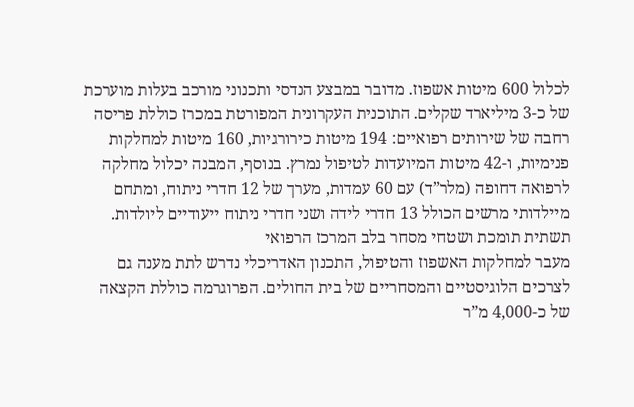לכלול 600 מיטות אשפוז. מדובר במבצע הנדסי ותכנוני מורכב בעלות מוערכת של כ-3 מיליארד שקלים. התוכנית העקרונית המפורטת במכרז כוללת פריסה רחבה של שירותים רפואיים: 194 מיטות כירורגיות, 160 מיטות למחלקות פנימיות, ו-42 מיטות המיועדות לטיפול נמרץ. בנוסף, המבנה יכלול מחלקה לרפואה דחופה (מלר”ד) עם 60 עמדות, מערך של 12 חדרי ניתוח, ומתחם מיילדותי מרשים הכולל 13 חדרי לידה ושני חדרי ניתוח ייעודיים ליולדות.
תשתית תומכת ושטחי מסחר בלב המרכז הרפואי
מעבר למחלקות האשפוז והטיפול, התכנון האדריכלי נדרש לתת מענה גם לצרכים הלוגיסטיים והמסחריים של בית החולים. הפרוגרמה כוללת הקצאה של כ-4,000 מ”ר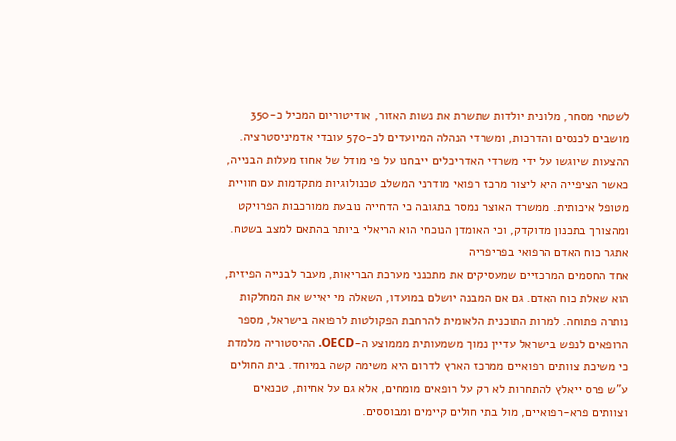לשטחי מסחר, מלונית יולדות שתשרת את נשות האזור, אודיטוריום המכיל כ-350 מושבים לכנסים והדרכות, ומשרדי הנהלה המיועדים לכ-570 עובדי אדמיניסטרציה. ההצעות שיוגשו על ידי משרדי האדריכלים ייבחנו על פי מודל של אחוז מעלות הבנייה, כאשר הציפייה היא ליצור מרכז רפואי מודרני המשלב טכנולוגיות מתקדמות עם חוויית מטופל איכותית. ממשרד האוצר נמסר בתגובה כי הדחייה נובעת ממורכבות הפרויקט ומהצורך בתכנון מדוקדק, וכי האומדן הנוכחי הוא הריאלי ביותר בהתאם למצב בשטח.
אתגר כוח האדם הרפואי בפריפריה
אחד החסמים המרכזיים שמעסיקים את מתכנני מערכת הבריאות, מעבר לבנייה הפיזית, הוא שאלת כוח האדם. גם אם המבנה יושלם במועדו, השאלה מי יאייש את המחלקות נותרה פתוחה. למרות התוכנית הלאומית להרחבת הפקולטות לרפואה בישראל, מספר הרופאים לנפש בישראל עדיין נמוך משמעותית מממוצע ה-OECD. ההיסטוריה מלמדת כי משיכת צוותים רפואיים ממרכז הארץ לדרום היא משימה קשה במיוחד. בית החולים ע”ש פרס ייאלץ להתחרות לא רק על רופאים מומחים, אלא גם על אחיות, טכנאים וצוותים פרא-רפואיים, מול בתי חולים קיימים ומבוססים.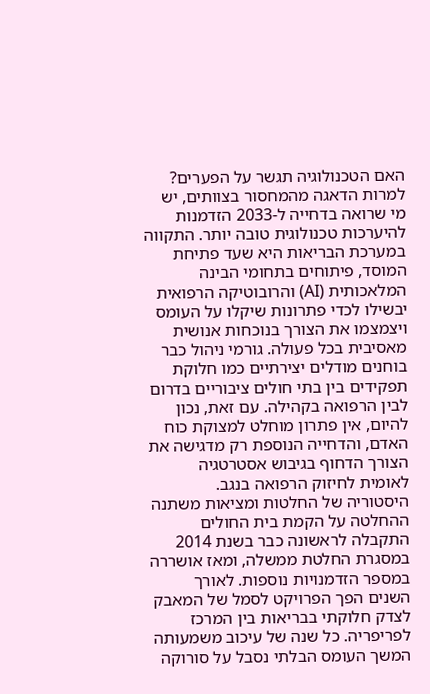האם הטכנולוגיה תגשר על הפערים?
למרות הדאגה מהמחסור בצוותים, יש מי שרואה בדחייה ל-2033 הזדמנות להיערכות טכנולוגית טובה יותר. התקווה במערכת הבריאות היא שעד פתיחת המוסד, פיתוחים בתחומי הבינה המלאכותית (AI) והרובוטיקה הרפואית יבשילו לכדי פתרונות שיקלו על העומס ויצמצמו את הצורך בנוכחות אנושית מאסיבית בכל פעולה. גורמי ניהול כבר בוחנים מודלים יצירתיים כמו חלוקת תפקידים בין בתי חולים ציבוריים בדרום לבין הרפואה בקהילה. עם זאת, נכון להיום, אין פתרון מוחלט למצוקת כוח האדם, והדחייה הנוספת רק מדגישה את הצורך הדחוף בגיבוש אסטרטגיה לאומית לחיזוק הרפואה בנגב.
היסטוריה של החלטות ומציאות משתנה
ההחלטה על הקמת בית החולים התקבלה לראשונה כבר בשנת 2014 במסגרת החלטת ממשלה, ומאז אושררה במספר הזדמנויות נוספות. לאורך השנים הפך הפרויקט לסמל של המאבק לצדק חלוקתי בבריאות בין המרכז לפריפריה. כל שנה של עיכוב משמעותה המשך העומס הבלתי נסבל על סורוקה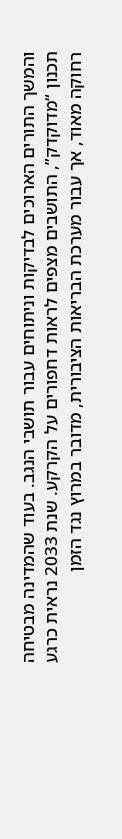והמשך התורים הארוכים לבדיקות וניתוחים עבור תושבי הנגב. בעוד שהמדינה מבטיחה תכנון “מדוקדק”, התושבים מצפים לראות דחפורים על הקרקע. שנת 2033 נראית כרגע רחוקה מאוד, אך עבור מערכת הבריאות הציבורית, מדובר במרוץ נגד הזמן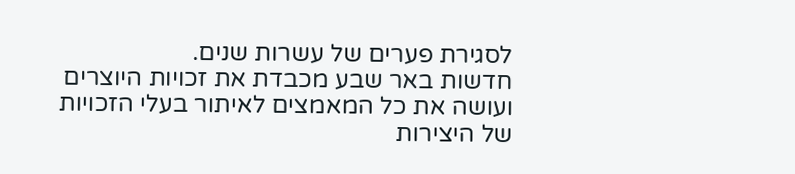לסגירת פערים של עשרות שנים.
חדשות באר שבע מכבדת את זכויות היוצרים ועושה את כל המאמצים לאיתור בעלי הזכויות של היצירות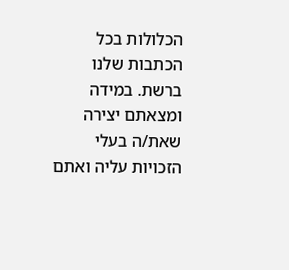הכלולות בכל הכתבות שלנו ברשת. במידה ומצאתם יצירה שאת/ה בעלי הזכויות עליה ואתם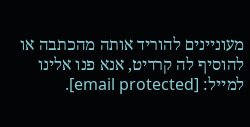מעוניינים להוריד אותה מהכתבה או להוסיף לה קרדיט, אנא פנו אלינו למייל: [email protected].